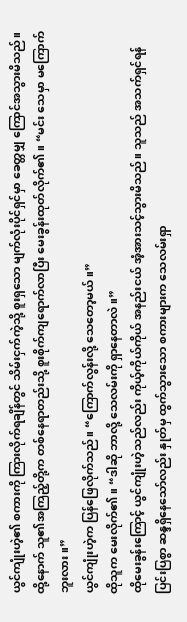ယွင်ကျုံးဟဲ့၏ စကားကို ကြားလိုက်ရချိန်တွင် သိမ်းငှက်ကဲ့သို့ စူးရှသော မျက်လုံးပိုင်ရှင်မှာ ခေတ္တမျှ ကြောင်အသွားမိသည်။
ထို့နောက် သူ၏အကြည့်တို့က တစ်နေရာတည်းသို့ စူးစိုက်ကျရောက်လာပြီး မေးခွန်းထုတ်လိုက်၏။ “မင်း သေမှာ မကြောက်ဘူးလား။”
ယွင်ကျုံးဟဲ့က ပြန်ဖြေလိုက်သည်။ “ကြောက်လွန်းလို့ သေတော့မယ်။”
ထိုသူက မေးလိုက်၏။ “ဒါဆို ဘာလို့ သေလမ်းကို ရှာနေတာလဲ။”
ထိုမေးခွန်းကြောင့် ယွင်ကျုံးဟဲ့သည်လည်း ကိုယ့်ကိုယ်ကိုယ် အနည်းငယ် အံ့အားသင့်သွားမိသည်။ သူသည် အသက်ရှင်ရန် ပြင်းပြစွာ ဆန္ဒရှိနေသော်လည်း နှုတ်မှ ထွက်သွားသော စကားများက သေလမ်းရှာ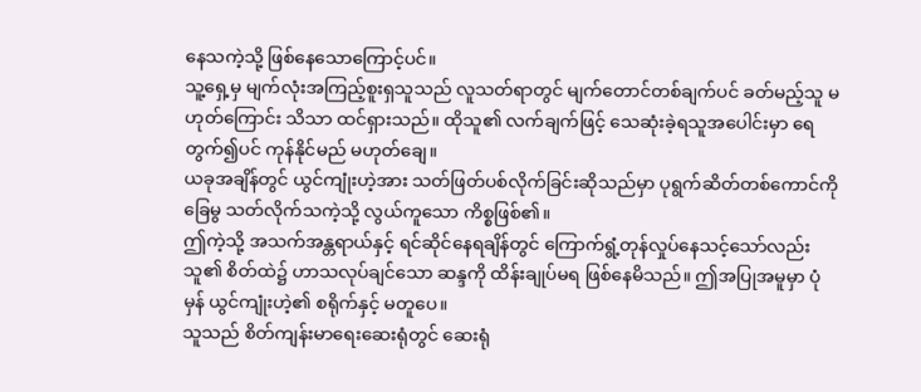နေသကဲ့သို့ ဖြစ်နေသောကြောင့်ပင်။
သူ့ရှေ့မှ မျက်လုံးအကြည့်စူးရှသူသည် လူသတ်ရာတွင် မျက်တောင်တစ်ချက်ပင် ခတ်မည့်သူ မဟုတ်ကြောင်း သိသာ ထင်ရှားသည်။ ထိုသူ၏ လက်ချက်ဖြင့် သေဆုံးခဲ့ရသူအပေါင်းမှာ ရေတွက်၍ပင် ကုန်နိုင်မည် မဟုတ်ချေ။
ယခုအချိန်တွင် ယွင်ကျုံးဟဲ့အား သတ်ဖြတ်ပစ်လိုက်ခြင်းဆိုသည်မှာ ပုရွက်ဆိတ်တစ်ကောင်ကို ခြေမွ သတ်လိုက်သကဲ့သို့ လွယ်ကူသော ကိစ္စဖြစ်၏။
ဤကဲ့သို့ အသက်အန္တရာယ်နှင့် ရင်ဆိုင်နေရချိန်တွင် ကြောက်ရွံ့တုန်လှုပ်နေသင့်သော်လည်း သူ၏ စိတ်ထဲ၌ ဟာသလုပ်ချင်သော ဆန္ဒကို ထိန်းချုပ်မရ ဖြစ်နေမိသည်။ ဤအပြုအမူမှာ ပုံမှန် ယွင်ကျုံးဟဲ့၏ စရိုက်နှင့် မတူပေ။
သူသည် စိတ်ကျန်းမာရေးဆေးရုံတွင် ဆေးရုံ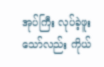အုပ်ကြီး လုပ်ခဲ့ဖူးသော်လည်း ကိုယ်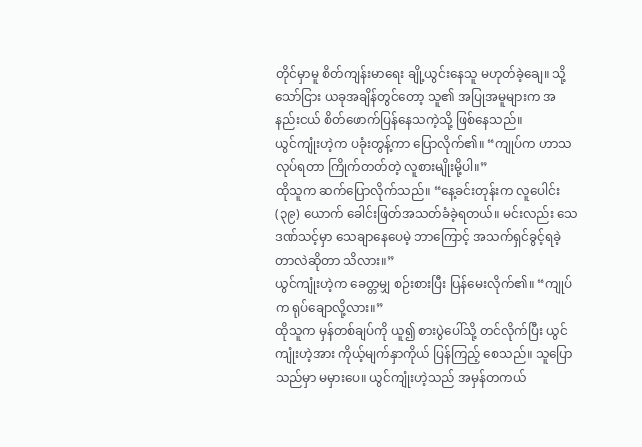တိုင်မှာမူ စိတ်ကျန်းမာရေး ချို့ယွင်းနေသူ မဟုတ်ခဲ့ချေ။ သို့သော်ငြား ယခုအချိန်တွင်တော့ သူ၏ အပြုအမူများက အနည်းငယ် စိတ်ဖောက်ပြန်နေသကဲ့သို့ ဖြစ်နေသည်။
ယွင်ကျုံးဟဲ့က ပခုံးတွန့်ကာ ပြောလိုက်၏။ “ကျုပ်က ဟာသလုပ်ရတာ ကြိုက်တတ်တဲ့ လူစားမျိုးမို့ပါ။”
ထိုသူက ဆက်ပြောလိုက်သည်။ “နေ့ခင်းတုန်းက လူပေါင်း (၃၉) ယောက် ခေါင်းဖြတ်အသတ်ခံခဲ့ရတယ်။ မင်းလည်း သေဒဏ်သင့်မှာ သေချာနေပေမဲ့ ဘာကြောင့် အသက်ရှင်ခွင့်ရခဲ့တာလဲဆိုတာ သိလား။”
ယွင်ကျုံးဟဲ့က ခေတ္တမျှ စဉ်းစားပြီး ပြန်မေးလိုက်၏။ “ကျုပ်က ရုပ်ချောလို့လား။”
ထိုသူက မှန်တစ်ချပ်ကို ယူ၍ စားပွဲပေါ်သို့ တင်လိုက်ပြီး ယွင်ကျုံးဟဲ့အား ကိုယ့်မျက်နှာကိုယ် ပြန်ကြည့် စေသည်။ သူပြောသည်မှာ မမှားပေ။ ယွင်ကျုံးဟဲ့သည် အမှန်တကယ်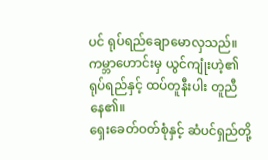ပင် ရုပ်ရည်ချောမောလှသည်။ ကမ္ဘာဟောင်းမှ ယွင်ကျုံးဟဲ့၏ ရုပ်ရည်နှင့် ထပ်တူနီးပါး တူညီနေ၏။
ရှေးခေတ်ဝတ်စုံနှင့် ဆံပင်ရှည်တို့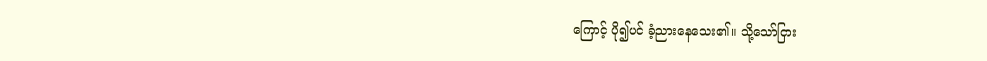ကြောင့် ပို၍ပင် ခံ့ညားနေသေး၏။ သို့သော်ငြား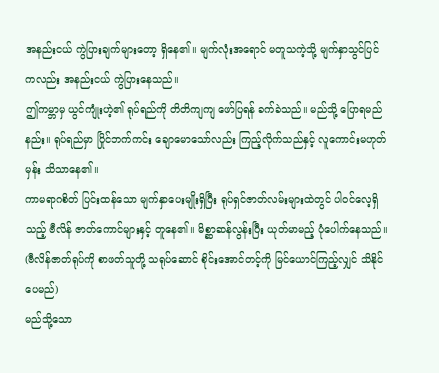အနည်းငယ် ကွဲပြားချက်များတော့ ရှိနေ၏။ မျက်လုံးအရောင် မတူသကဲ့သို့ မျက်နှာသွင်ပြင်ကလည်း အနည်းငယ် ကွဲပြားနေသည်။
ဤကမ္ဘာမှ ယွင်ကျုံးဟဲ့၏ ရုပ်ရည်ကို တိတိကျကျ ဖော်ပြရန် ခက်ခဲသည်။ မည်သို့ ပြောရမည်နည်း။ ရုပ်ရည်မှာ ပြိုင်ဘက်ကင်း ချောမောသော်လည်း ကြည့်လိုက်သည်နှင့် လူကောင်းမဟုတ်မှန်း သိသာနေ၏။
ကာမရာဂစိတ် ပြင်းထန်သော မျက်နှာပေးမျိုးရှိပြီး ရုပ်ရှင်ဇာတ်လမ်းများထဲတွင် ပါဝင်လေ့ရှိသည့် ဗီလိန် ဇာတ်ကောင်များနှင့် တူနေ၏။ မိစ္ဆာဆန်လွန်းပြီး ယုတ်မာမည့် ပုံပေါက်နေသည်။ (ဗီလိန်ဇာတ်ရုပ်ကို စာဖတ်သူတို့ သရုပ်ဆောင် စိုင်းအောင်တင့်ကို မြင်ယောင်ကြည့်လျှင် သိနိုင်ပေမည်)
မည်သို့သော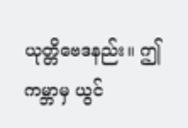ယုတ္တိဗေဒနည်း။ ဤကမ္ဘာမှ ယွင်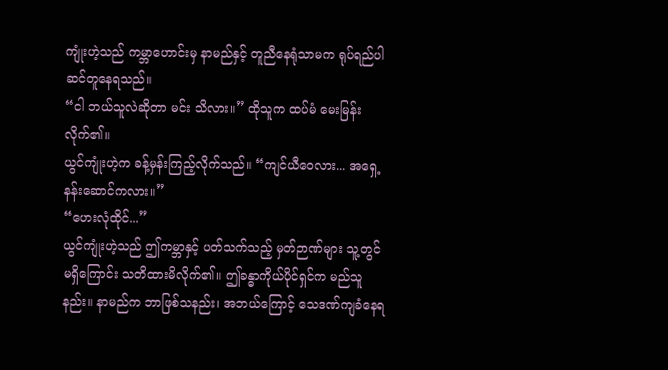ကျုံးဟဲ့သည် ကမ္ဘာဟောင်းမှ နာမည်နှင့် တူညီနေရုံသာမက ရုပ်ရည်ပါ ဆင်တူနေရသည်။
“ငါ ဘယ်သူလဲဆိုတာ မင်း သိလား။” ထိုသူက ထပ်မံ မေးမြန်းလိုက်၏။
ယွင်ကျုံးဟဲ့က ခန့်မှန်းကြည့်လိုက်သည်။ “ကျင်ယီဝေလား... အရှေ့နန်းဆောင်ကလား။”
“ဟေးလုံထိုင်...”
ယွင်ကျုံးဟဲ့သည် ဤကမ္ဘာနှင့် ပတ်သက်သည့် မှတ်ဉာဏ်များ သူ့တွင် မရှိကြောင်း သတိထားမိလိုက်၏။ ဤခန္ဓာကိုယ်ပိုင်ရှင်က မည်သူနည်း။ နာမည်က ဘာဖြစ်သနည်း၊ အဘယ်ကြောင့် သေဒဏ်ကျခံနေရ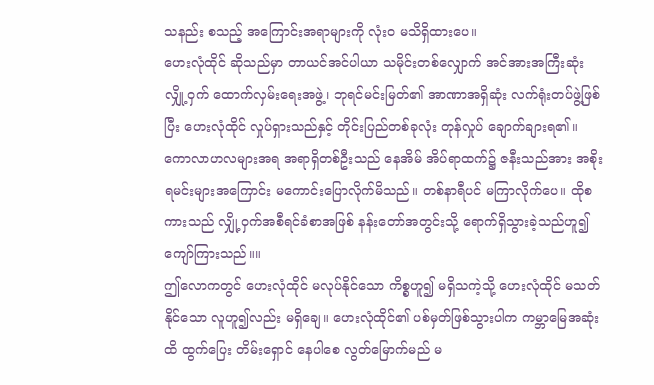သနည်း စသည့် အကြောင်းအရာများကို လုံးဝ မသိရှိထားပေ။
ဟေးလုံထိုင် ဆိုသည်မှာ တာယင်အင်ပါယာ သမိုင်းတစ်လျှောက် အင်အားအကြီးဆုံး လျှို့ဝှက် ထောက်လှမ်းရေးအဖွဲ့၊ ဘုရင်မင်းမြတ်၏ အာဏာအရှိဆုံး လက်ရုံးတပ်ဖွဲ့ဖြစ်ပြီး ဟေးလုံထိုင် လှုပ်ရှားသည်နှင့် တိုင်းပြည်တစ်ခုလုံး တုန်လှုပ် ချောက်ချားရ၏။
ကောလာဟလများအရ အရာရှိတစ်ဦးသည် နေအိမ် အိပ်ရာထက်၌ ဇနီးသည်အား အစိုးရမင်းများအကြောင်း မကောင်းပြောလိုက်မိသည်။ တစ်နာရီပင် မကြာလိုက်ပေ။ ထိုစကားသည် လျှို့ဝှက်အစီရင်ခံစာအဖြစ် နန်းတော်အတွင်းသို့ ရောက်ရှိသွားခဲ့သည်ဟူ၍ ကျော်ကြားသည်။။
ဤလောကတွင် ဟေးလုံထိုင် မလုပ်နိုင်သော ကိစ္စဟူ၍ မရှိသကဲ့သို့ ဟေးလုံထိုင် မသတ်နိုင်သော လူဟူ၍လည်း မရှိချေ။ ဟေးလုံထိုင်၏ ပစ်မှတ်ဖြစ်သွားပါက ကမ္ဘာမြေအဆုံးထိ ထွက်ပြေး တိမ်းရှောင် နေပါစေ လွတ်မြောက်မည် မ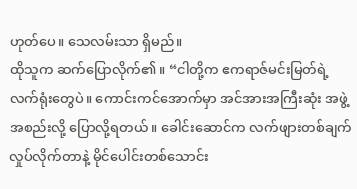ဟုတ်ပေ။ သေလမ်းသာ ရှိမည်။
ထိုသူက ဆက်ပြောလိုက်၏။ “ငါတို့က ဧကရာဇ်မင်းမြတ်ရဲ့ လက်ရုံးတွေပဲ။ ကောင်းကင်အောက်မှာ အင်အားအကြီးဆုံး အဖွဲ့အစည်းလို့ ပြောလို့ရတယ်။ ခေါင်းဆောင်က လက်ဖျားတစ်ချက် လှုပ်လိုက်တာနဲ့ မိုင်ပေါင်းတစ်သောင်း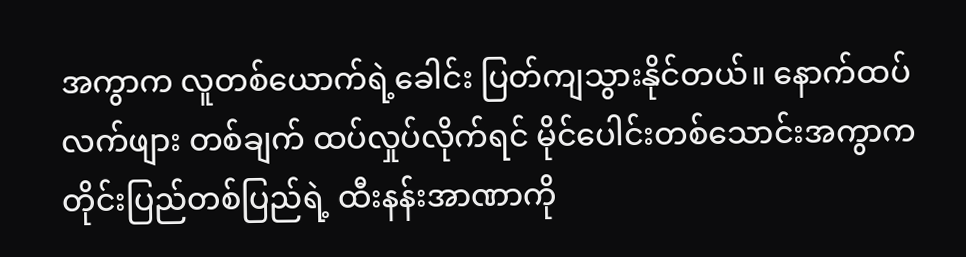အကွာက လူတစ်ယောက်ရဲ့ခေါင်း ပြတ်ကျသွားနိုင်တယ်။ နောက်ထပ် လက်ဖျား တစ်ချက် ထပ်လှုပ်လိုက်ရင် မိုင်ပေါင်းတစ်သောင်းအကွာက တိုင်းပြည်တစ်ပြည်ရဲ့ ထီးနန်းအာဏာကို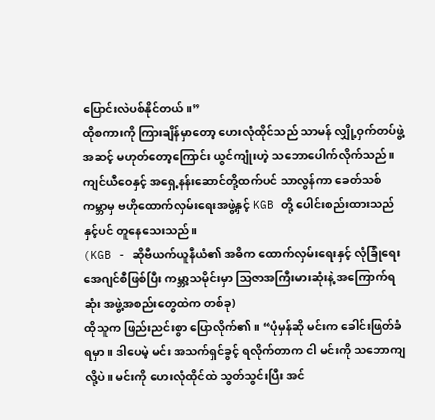ပြောင်းလဲပစ်နိုင်တယ်။”
ထိုစကားကို ကြားချိန်မှာတော့ ဟေးလုံထိုင်သည် သာမန် လျှို့ဝှက်တပ်ဖွဲ့အဆင့် မဟုတ်တော့ကြောင်း ယွင်ကျုံးဟဲ့ သဘောပေါက်လိုက်သည်။ ကျင်ယီဝေနှင့် အရှေ့နန်းဆောင်တို့ထက်ပင် သာလွန်ကာ ခေတ်သစ်ကမ္ဘာမှ ဗဟိုထောက်လှမ်းရေးအဖွဲ့နှင့် KGB တို့ ပေါင်းစည်းထားသည်နှင့်ပင် တူနေသေးသည်။
(KGB - ဆိုဗီယက်ယူနီယံ၏ အဓိက ထောက်လှမ်းရေးနှင့် လုံခြုံရေး အေဂျင်စီဖြစ်ပြီး ကမ္ဘာ့သမိုင်းမှာ သြဇာအကြီးမားဆုံးနဲ့ အကြောက်ရဆုံး အဖွဲ့အစည်းတွေထဲက တစ်ခု)
ထိုသူက ဖြည်းညင်းစွာ ပြောလိုက်၏။ “ပုံမှန်ဆို မင်းက ခေါင်းဖြတ်ခံရမှာ။ ဒါပေမဲ့ မင်း အသက်ရှင်ခွင့် ရလိုက်တာက ငါ မင်းကို သဘောကျလို့ပဲ။ မင်းကို ဟေးလုံထိုင်ထဲ သွတ်သွင်းပြီး အင်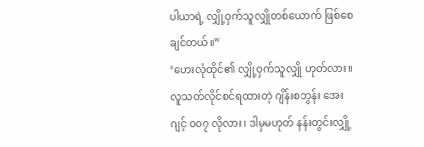ပါယာရဲ့ လျှို့ဝှက်သူလျှိုတစ်ယောက် ဖြစ်စေချင်တယ်။”
‘ဟေးလုံထိုင်၏ လျှို့ဝှက်သူလျှို ဟုတ်လား။ လူသတ်လိုင်စင်ရထားတဲ့ ဂျိန်းစဘွန်း အေးဂျင့် ၀၀၇ လိုလား၊ ဒါမှမဟုတ် နန်းတွင်းလျှို့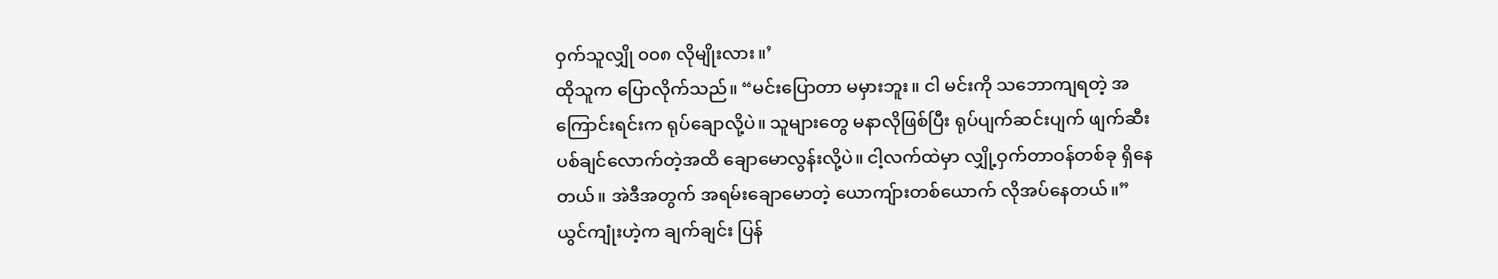ဝှက်သူလျှို ၀၀၈ လိုမျိုးလား။’
ထိုသူက ပြောလိုက်သည်။ “မင်းပြောတာ မမှားဘူး။ ငါ မင်းကို သဘောကျရတဲ့ အကြောင်းရင်းက ရုပ်ချောလို့ပဲ။ သူများတွေ မနာလိုဖြစ်ပြီး ရုပ်ပျက်ဆင်းပျက် ဖျက်ဆီးပစ်ချင်လောက်တဲ့အထိ ချောမောလွန်းလို့ပဲ။ ငါ့လက်ထဲမှာ လျှို့ဝှက်တာဝန်တစ်ခု ရှိနေတယ်။ အဲဒီအတွက် အရမ်းချောမောတဲ့ ယောကျ်ားတစ်ယောက် လိုအပ်နေတယ်။”
ယွင်ကျုံးဟဲ့က ချက်ချင်း ပြန်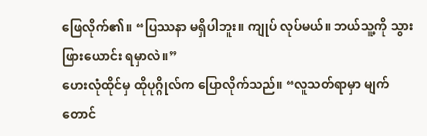ဖြေလိုက်၏။ “ပြဿနာ မရှိပါဘူး။ ကျုပ် လုပ်မယ်။ ဘယ်သူ့ကို သွားဖြားယောင်း ရမှာလဲ။”
ဟေးလုံထိုင်မှ ထိုပုဂ္ဂိုလ်က ပြောလိုက်သည်။ “လူသတ်ရာမှာ မျက်တောင်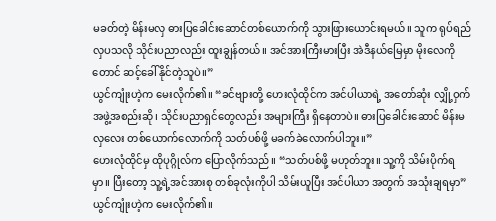မခတ်တဲ့ မိန်းမလှ ဓားပြခေါင်းဆောင်တစ်ယောက်ကို သွားဖြားယောင်းရမယ်။ သူက ရုပ်ရည်လှပသလို သိုင်းပညာလည်း ထူးချွန်တယ်။ အင်အားကြီးမားပြီး အဲဒီနယ်မြေမှာ မိုးလေကိုတောင် ဆင့်ခေါ်နိုင်တဲ့သူပဲ။”
ယွင်ကျုံးဟဲ့က မေးလိုက်၏။ “ခင်ဗျားတို့ ဟေးလုံထိုင်က အင်ပါယာရဲ့ အတော်ဆုံး လျှို့ဝှက် အဖွဲ့အစည်းဆို၊ သိုင်းပညာရှင်တွေလည်း အများကြီး ရှိနေတာပဲ။ ဓားပြခေါင်းဆောင် မိန်းမလှလေး တစ်ယောက်လောက်ကို သတ်ပစ်ဖို့ မခက်ခဲလောက်ပါဘူး။”
ဟေးလုံထိုင်မှ ထိုပုဂ္ဂိုလ်က ပြောလိုက်သည်။ “သတ်ပစ်ဖို့ မဟုတ်ဘူး။ သူ့ကို သိမ်းပိုက်ရမှာ။ ပြီးတော့ သူ့ရဲ့အင်အားစု တစ်ခုလုံးကိုပါ သိမ်းယူပြီး အင်ပါယာ အတွက် အသုံးချရမှာ”
ယွင်ကျုံးဟဲ့က မေးလိုက်၏။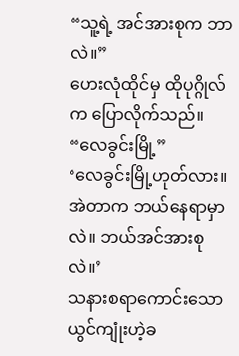“သူ့ရဲ့ အင်အားစုက ဘာလဲ။”
ဟေးလုံထိုင်မှ ထိုပုဂ္ဂိုလ်က ပြောလိုက်သည်။ “လေခွင်းမြို့”
‘လေခွင်းမြို့ဟုတ်လား။ အဲတာက ဘယ်နေရာမှာလဲ။ ဘယ်အင်အားစုလဲ။’
သနားစရာကောင်းသော ယွင်ကျုံးဟဲ့ခ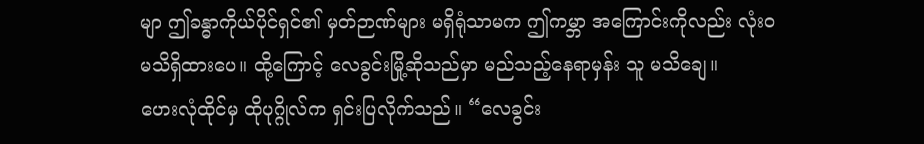မျာ ဤခန္ဓာကိုယ်ပိုင်ရှင်၏ မှတ်ဉာဏ်များ မရှိရုံသာမက ဤကမ္ဘာ အကြောင်းကိုလည်း လုံးဝ မသိရှိထားပေ။ ထို့ကြောင့် လေခွင်းမြို့ဆိုသည်မှာ မည်သည့်နေရာမှန်း သူ မသိချေ။
ဟေးလုံထိုင်မှ ထိုပုဂ္ဂိုလ်က ရှင်းပြလိုက်သည်။ “လေခွင်း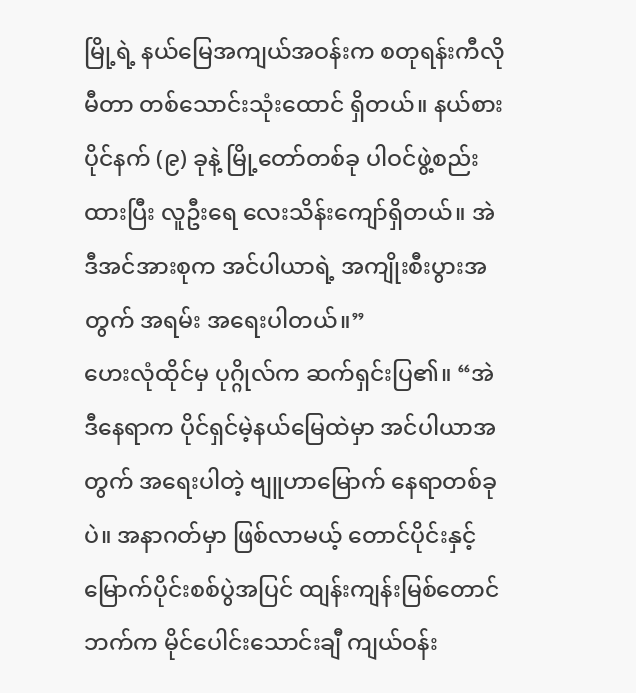မြို့ရဲ့ နယ်မြေအကျယ်အဝန်းက စတုရန်းကီလိုမီတာ တစ်သောင်းသုံးထောင် ရှိတယ်။ နယ်စား ပိုင်နက် (၉) ခုနဲ့ မြို့တော်တစ်ခု ပါဝင်ဖွဲ့စည်းထားပြီး လူဦးရေ လေးသိန်းကျော်ရှိတယ်။ အဲဒီအင်အားစုက အင်ပါယာရဲ့ အကျိုးစီးပွားအတွက် အရမ်း အရေးပါတယ်။”
ဟေးလုံထိုင်မှ ပုဂ္ဂိုလ်က ဆက်ရှင်းပြ၏။ “အဲဒီနေရာက ပိုင်ရှင်မဲ့နယ်မြေထဲမှာ အင်ပါယာအတွက် အရေးပါတဲ့ ဗျူဟာမြောက် နေရာတစ်ခုပဲ။ အနာဂတ်မှာ ဖြစ်လာမယ့် တောင်ပိုင်းနှင့် မြောက်ပိုင်းစစ်ပွဲအပြင် ထျန်းကျန်းမြစ်တောင်ဘက်က မိုင်ပေါင်းသောင်းချီ ကျယ်ဝန်း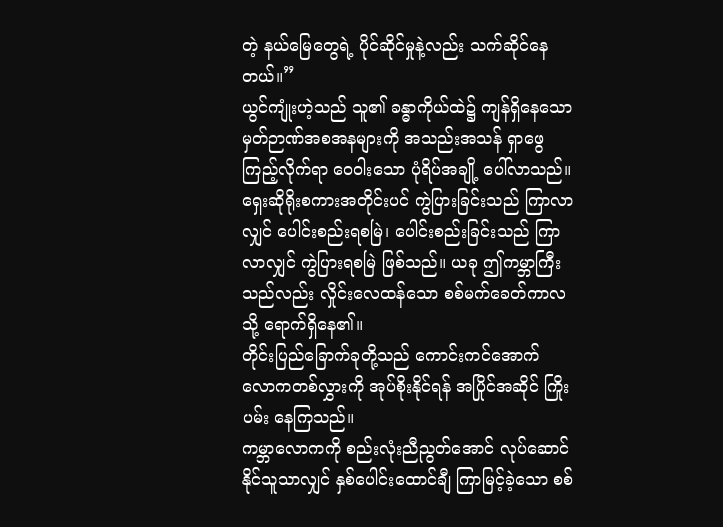တဲ့ နယ်မြေတွေရဲ့ ပိုင်ဆိုင်မှုနဲ့လည်း သက်ဆိုင်နေတယ်။”
ယွင်ကျုံးဟဲ့သည် သူ၏ ခန္ဓာကိုယ်ထဲ၌ ကျန်ရှိနေသော မှတ်ဉာဏ်အစအနများကို အသည်းအသန် ရှာဖွေကြည့်လိုက်ရာ ဝေဝါးသော ပုံရိပ်အချို့ ပေါ်လာသည်။
ရှေးဆိုရိုးစကားအတိုင်းပင် ကွဲပြားခြင်းသည် ကြာလာလျှင် ပေါင်းစည်းရစမြဲ၊ ပေါင်းစည်းခြင်းသည် ကြာလာလျှင် ကွဲပြားရစမြဲ ဖြစ်သည်။ ယခု ဤကမ္ဘာကြီးသည်လည်း လှိုင်းလေထန်သော စစ်မက်ခေတ်ကာလသို့ ရောက်ရှိနေ၏။
တိုင်းပြည်ခြောက်ခုတို့သည် ကောင်းကင်အောက် လောကတစ်လွှားကို အုပ်စိုးနိုင်ရန် အပြိုင်အဆိုင် ကြိုးပမ်း နေကြသည်။
ကမ္ဘာလောကကို စည်းလုံးညီညွတ်အောင် လုပ်ဆောင်နိုင်သူသာလျှင် နှစ်ပေါင်းထောင်ချီ ကြာမြင့်ခဲ့သော စစ်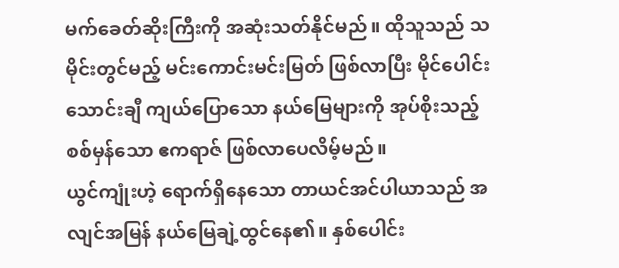မက်ခေတ်ဆိုးကြီးကို အဆုံးသတ်နိုင်မည်။ ထိုသူသည် သမိုင်းတွင်မည့် မင်းကောင်းမင်းမြတ် ဖြစ်လာပြီး မိုင်ပေါင်းသောင်းချီ ကျယ်ပြောသော နယ်မြေများကို အုပ်စိုးသည့် စစ်မှန်သော ဧကရာဇ် ဖြစ်လာပေလိမ့်မည်။
ယွင်ကျုံးဟဲ့ ရောက်ရှိနေသော တာယင်အင်ပါယာသည် အလျင်အမြန် နယ်မြေချဲ့ထွင်နေ၏။ နှစ်ပေါင်း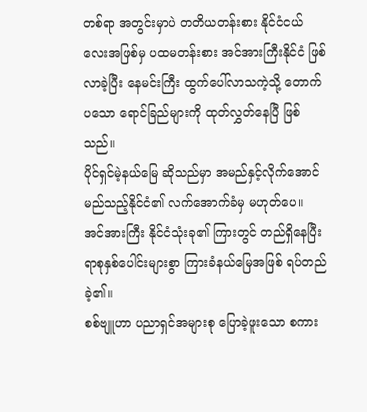တစ်ရာ အတွင်းမှာပဲ တတိယတန်းစား နိုင်ငံငယ်လေးအဖြစ်မှ ပထမတန်းစား အင်အားကြီးနိုင်ငံ ဖြစ်လာခဲ့ပြီး နေမင်းကြီး ထွက်ပေါ်လာသကဲ့သို့ တောက်ပသော ရောင်ခြည်များကို ထုတ်လွှတ်နေပြီ ဖြစ်သည်။
ပိုင်ရှင်မဲ့နယ်မြေ ဆိုသည်မှာ အမည်နှင့်လိုက်အောင် မည်သည့်နိုင်ငံ၏ လက်အောက်ခံမှ မဟုတ်ပေ။ အင်အားကြီး နိုင်ငံသုံးခု၏ ကြားတွင် တည်ရှိနေပြီး ရာစုနှစ်ပေါင်းများစွာ ကြားခံနယ်မြေအဖြစ် ရပ်တည်ခဲ့၏။
စစ်ဗျူဟာ ပညာရှင်အများစု ပြောခဲ့ဖူးသော စကား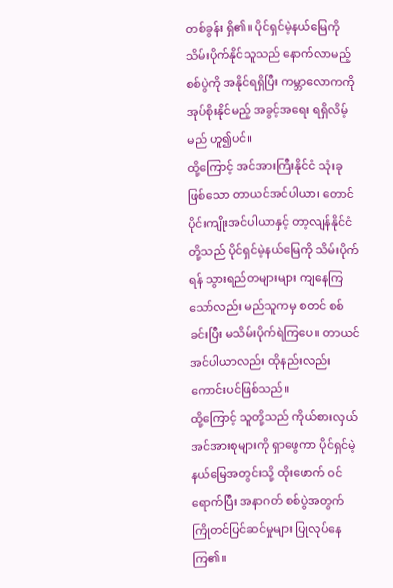တစ်ခွန်း ရှိ၏။ ပိုင်ရှင်မဲ့နယ်မြေကို သိမ်းပိုက်နိုင်သူသည် နောက်လာမည့် စစ်ပွဲကို အနိုင်ရရှိပြီး ကမ္ဘာလောကကို အုပ်စိုးနိုင်မည့် အခွင့်အရေး ရရှိလိမ့်မည် ဟူ၍ပင်။
ထို့ကြောင့် အင်အားကြီးနိုင်ငံ သုံးခုဖြစ်သော တာယင်အင်ပါယာ၊ တောင်ပိုင်းကျိုးအင်ပါယာနှင့် တာ့လျန်နိုင်ငံ တို့သည် ပိုင်ရှင်မဲ့နယ်မြေကို သိမ်းပိုက်ရန် သွားရည်တများများ ကျနေကြသော်လည်း မည်သူကမှ စတင် စစ်ခင်းပြီး မသိမ်းပိုက်ရဲကြပေ။ တာယင်အင်ပါယာလည်း ထိုနည်းလည်းကောင်းပင်ဖြစ်သည်။
ထို့ကြောင့် သူတို့သည် ကိုယ်စားလှယ် အင်အားစုများကို ရှာဖွေကာ ပိုင်ရှင်မဲ့နယ်မြေအတွင်းသို့ ထိုးဖောက် ဝင်ရောက်ပြီး အနာဂတ် စစ်ပွဲအတွက် ကြိုတင်ပြင်ဆင်မှုများ ပြုလုပ်နေကြ၏။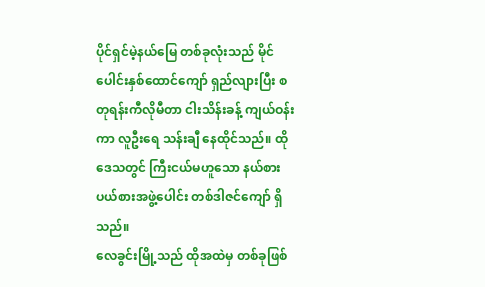ပိုင်ရှင်မဲ့နယ်မြေ တစ်ခုလုံးသည် မိုင်ပေါင်းနှစ်ထောင်ကျော် ရှည်လျားပြီး စတုရန်းကီလိုမီတာ ငါးသိန်းခန့် ကျယ်ဝန်းကာ လူဦးရေ သန်းချီ နေထိုင်သည်။ ထိုဒေသတွင် ကြီးငယ်မဟူသော နယ်စားပယ်စားအဖွဲ့ပေါင်း တစ်ဒါဇင်ကျော် ရှိသည်။
လေခွင်းမြို့သည် ထိုအထဲမှ တစ်ခုဖြစ်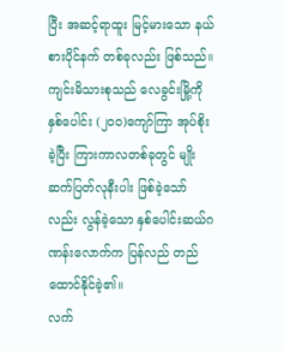ပြီး အဆင့်ရာထူး မြင့်မားသော နယ်စားပိုင်နက် တစ်ခုလည်း ဖြစ်သည်။ ကျင်းမိသားစုသည် လေခွင်းမြို့ကို နှစ်ပေါင်း (၂၀၀)ကျော်ကြာ အုပ်စိုးခဲ့ပြီး ကြားကာလတစ်ခုတွင် မျိုးဆက်ပြတ်လုနီးပါး ဖြစ်ခဲ့သော်လည်း လွန်ခဲ့သော နှစ်ပေါင်းဆယ်ဂဏန်းလောက်က ပြန်လည် တည်ထောင်နိုင်ခဲ့၏။
လက်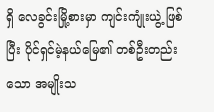ရှိ လေခွင်းမြို့စားမှာ ကျင်းကျုံးယွဲ့ ဖြစ်ပြီး ပိုင်ရှင်မဲ့နယ်မြေ၏ တစ်ဦးတည်းသော အမျိုးသ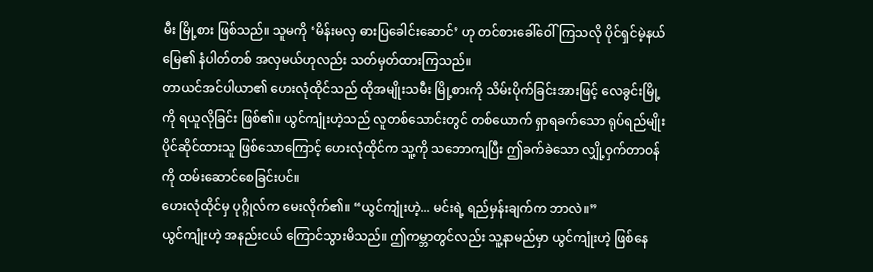မီး မြို့စား ဖြစ်သည်။ သူမကို ‘မိန်းမလှ ဓားပြခေါင်းဆောင်’ ဟု တင်စားခေါ်ဝေါ်ကြသလို ပိုင်ရှင်မဲ့နယ်မြေ၏ နံပါတ်တစ် အလှမယ်ဟုလည်း သတ်မှတ်ထားကြသည်။
တာယင်အင်ပါယာ၏ ဟေးလုံထိုင်သည် ထိုအမျိုးသမီး မြို့စားကို သိမ်းပိုက်ခြင်းအားဖြင့် လေခွင်းမြို့ကို ရယူလိုခြင်း ဖြစ်၏။ ယွင်ကျုံးဟဲ့သည် လူတစ်သောင်းတွင် တစ်ယောက် ရှာရခက်သော ရုပ်ရည်မျိုး ပိုင်ဆိုင်ထားသူ ဖြစ်သောကြောင့် ဟေးလုံထိုင်က သူ့ကို သဘောကျပြီး ဤခက်ခဲသော လျှို့ဝှက်တာဝန်ကို ထမ်းဆောင်စေခြင်းပင်။
ဟေးလုံထိုင်မှ ပုဂ္ဂိုလ်က မေးလိုက်၏။ “ယွင်ကျုံးဟဲ့... မင်းရဲ့ ရည်မှန်းချက်က ဘာလဲ။”
ယွင်ကျုံးဟဲ့ အနည်းငယ် ကြောင်သွားမိသည်။ ဤကမ္ဘာတွင်လည်း သူ့နာမည်မှာ ယွင်ကျုံးဟဲ့ ဖြစ်နေ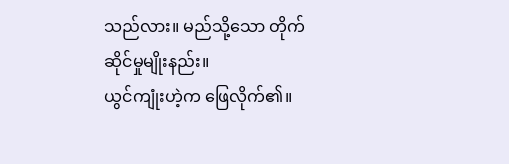သည်လား။ မည်သို့သော တိုက်ဆိုင်မှုမျိုးနည်း။
ယွင်ကျုံးဟဲ့က ဖြေလိုက်၏။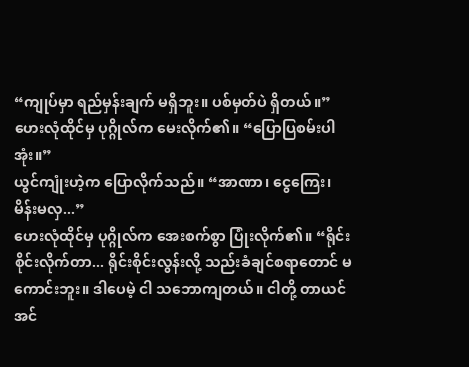“ကျုပ်မှာ ရည်မှန်းချက် မရှိဘူး။ ပစ်မှတ်ပဲ ရှိတယ်။”
ဟေးလုံထိုင်မှ ပုဂ္ဂိုလ်က မေးလိုက်၏။ “ပြောပြစမ်းပါအုံး။”
ယွင်ကျုံးဟဲ့က ပြောလိုက်သည်။ “အာဏာ၊ ငွေကြေး၊ မိန်းမလှ...”
ဟေးလုံထိုင်မှ ပုဂ္ဂိုလ်က အေးစက်စွာ ပြုံးလိုက်၏။ “ရိုင်းစိုင်းလိုက်တာ... ရိုင်းစိုင်းလွန်းလို့ သည်းခံချင်စရာတောင် မကောင်းဘူး။ ဒါပေမဲ့ ငါ သဘောကျတယ်။ ငါတို့ တာယင်အင်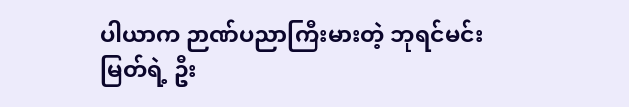ပါယာက ဉာဏ်ပညာကြီးမားတဲ့ ဘုရင်မင်းမြတ်ရဲ့ ဦး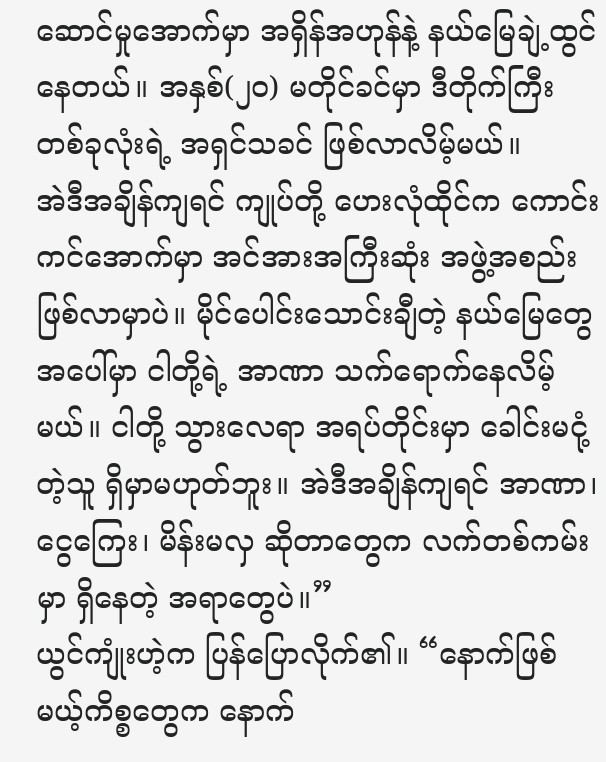ဆောင်မှုအောက်မှာ အရှိန်အဟုန်နဲ့ နယ်မြေချဲ့ထွင်နေတယ်။ အနှစ်(၂၀) မတိုင်ခင်မှာ ဒီတိုက်ကြီးတစ်ခုလုံးရဲ့ အရှင်သခင် ဖြစ်လာလိမ့်မယ်။
အဲဒီအချိန်ကျရင် ကျုပ်တို့ ဟေးလုံထိုင်က ကောင်းကင်အောက်မှာ အင်အားအကြီးဆုံး အဖွဲ့အစည်း ဖြစ်လာမှာပဲ။ မိုင်ပေါင်းသောင်းချီတဲ့ နယ်မြေတွေအပေါ်မှာ ငါတို့ရဲ့ အာဏာ သက်ရောက်နေလိမ့်မယ်။ ငါတို့ သွားလေရာ အရပ်တိုင်းမှာ ခေါင်းမငုံ့တဲ့သူ ရှိမှာမဟုတ်ဘူး။ အဲဒီအချိန်ကျရင် အာဏာ၊ ငွေကြေး၊ မိန်းမလှ ဆိုတာတွေက လက်တစ်ကမ်းမှာ ရှိနေတဲ့ အရာတွေပဲ။”
ယွင်ကျုံးဟဲ့က ပြန်ပြောလိုက်၏။ “နောက်ဖြစ်မယ့်ကိစ္စတွေက နောက်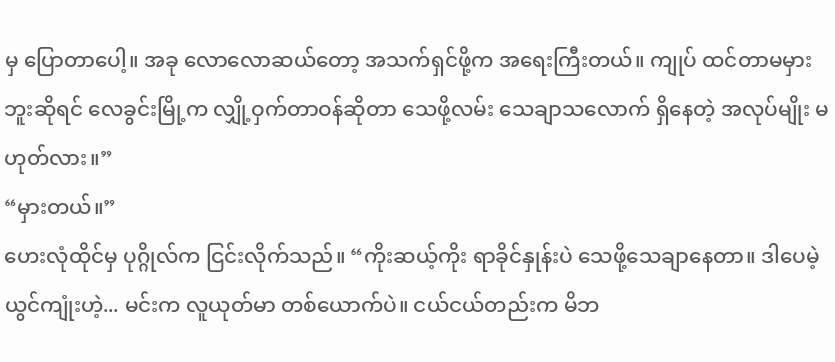မှ ပြောတာပေါ့။ အခု လောလောဆယ်တော့ အသက်ရှင်ဖို့က အရေးကြီးတယ်။ ကျုပ် ထင်တာမမှားဘူးဆိုရင် လေခွင်းမြို့က လျှို့ဝှက်တာဝန်ဆိုတာ သေဖို့လမ်း သေချာသလောက် ရှိနေတဲ့ အလုပ်မျိုး မဟုတ်လား။”
“မှားတယ်။”
ဟေးလုံထိုင်မှ ပုဂ္ဂိုလ်က ငြင်းလိုက်သည်။ “ကိုးဆယ့်ကိုး ရာခိုင်နှုန်းပဲ သေဖို့သေချာနေတာ။ ဒါပေမဲ့ ယွင်ကျုံးဟဲ့... မင်းက လူယုတ်မာ တစ်ယောက်ပဲ။ ငယ်ငယ်တည်းက မိဘ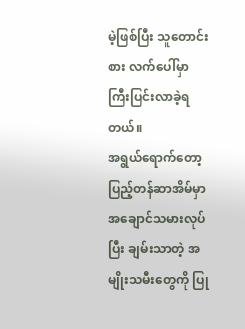မဲ့ဖြစ်ပြီး သူတောင်းစား လက်ပေါ်မှာ ကြီးပြင်းလာခဲ့ရတယ်။
အရွယ်ရောက်တော့ ပြည့်တန်ဆာအိမ်မှာ အချောင်သမားလုပ်ပြီး ချမ်းသာတဲ့ အမျိုးသမီးတွေကို ပြု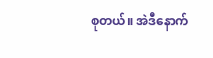စုတယ်။ အဲဒီနောက်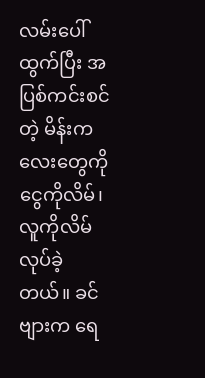လမ်းပေါ်ထွက်ပြီး အပြစ်ကင်းစင်တဲ့ မိန်းကလေးတွေကို ငွေကိုလိမ်၊ လူကိုလိမ် လုပ်ခဲ့တယ်။ ခင်ဗျားက ရေ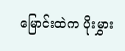မြောင်းထဲက ပိုးမွှား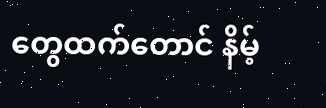တွေထက်တောင် နိမ့်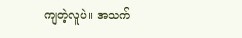ကျတဲ့လူပဲ။ အသက်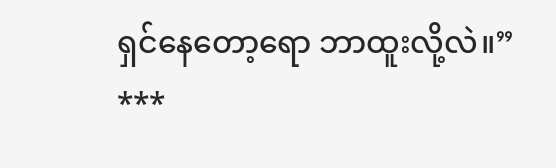ရှင်နေတော့ရော ဘာထူးလို့လဲ။”
***